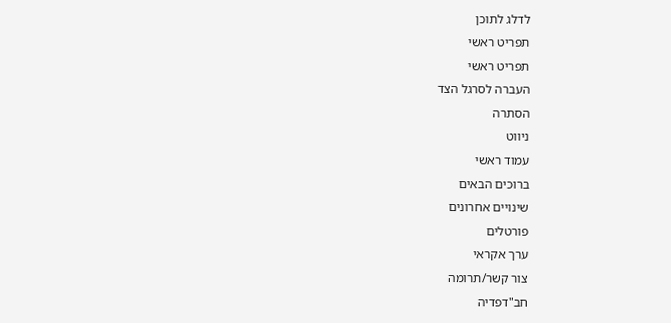לדלג לתוכן
תפריט ראשי
תפריט ראשי
העברה לסרגל הצד
הסתרה
ניווט
עמוד ראשי
ברוכים הבאים
שינויים אחרונים
פורטלים
ערך אקראי
צור קשר/תרומה
חב"דפדיה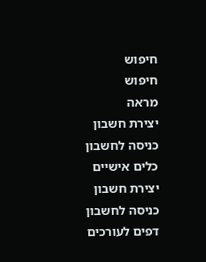חיפוש
חיפוש
מראה
יצירת חשבון
כניסה לחשבון
כלים אישיים
יצירת חשבון
כניסה לחשבון
דפים לעורכים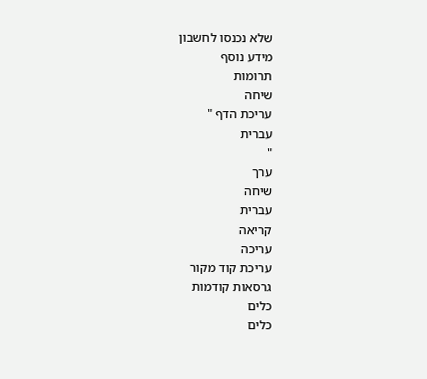שלא נכנסו לחשבון
מידע נוסף
תרומות
שיחה
עריכת הדף "
עברית
"
ערך
שיחה
עברית
קריאה
עריכה
עריכת קוד מקור
גרסאות קודמות
כלים
כלים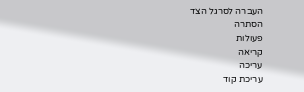העברה לסרגל הצד
הסתרה
פעולות
קריאה
עריכה
עריכת קוד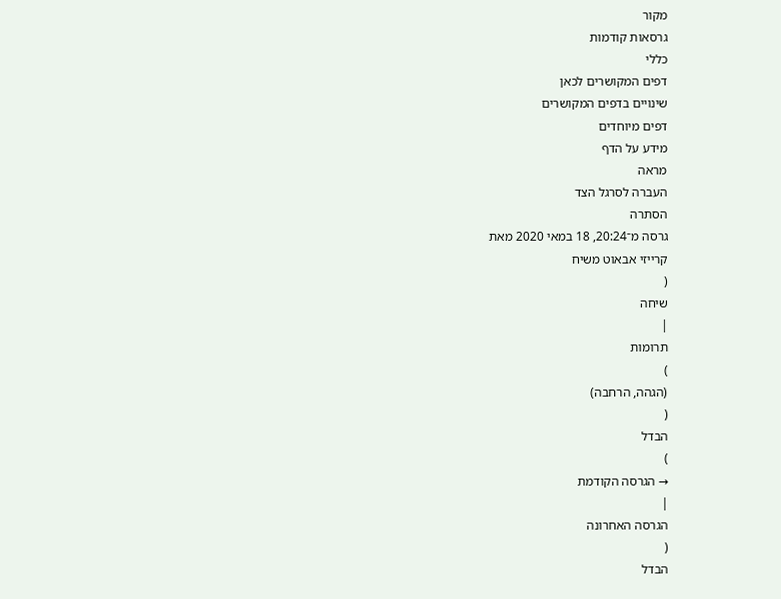מקור
גרסאות קודמות
כללי
דפים המקושרים לכאן
שינויים בדפים המקושרים
דפים מיוחדים
מידע על הדף
מראה
העברה לסרגל הצד
הסתרה
גרסה מ־20:24, 18 במאי 2020 מאת
קרייזי אבאוט משיח
(
שיחה
|
תרומות
)
(הגהה, הרחבה)
(
הבדל
)
→ הגרסה הקודמת
|
הגרסה האחרונה
(
הבדל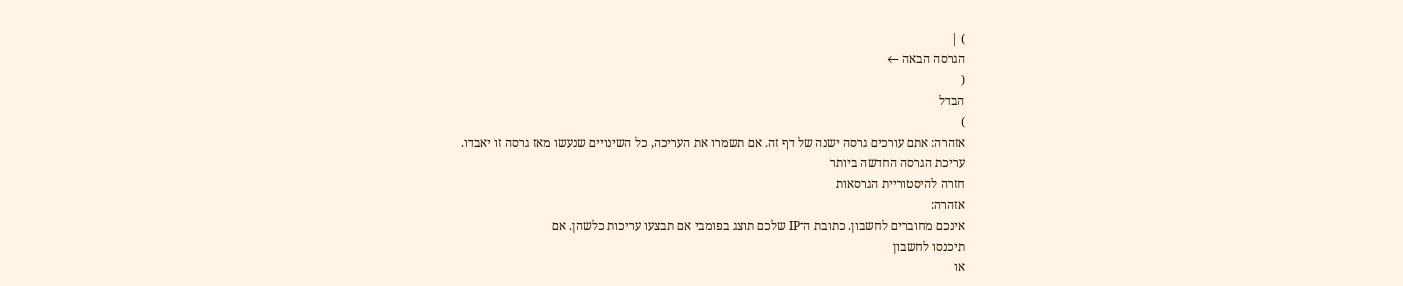) |
הגרסה הבאה ←
(
הבדל
)
אזהרה: אתם עורכים גרסה ישנה של דף זה. אם תשמרו את העריכה, כל השינויים שנעשו מאז גרסה זו יאבדו.
עריכת הגרסה החדשה ביותר
חזרה להיסטוריית הגרסאות
אזהרה:
אינכם מחוברים לחשבון. כתובת ה־IP שלכם תוצג בפומבי אם תבצעו עריכות כלשהן. אם
תיכנסו לחשבון
או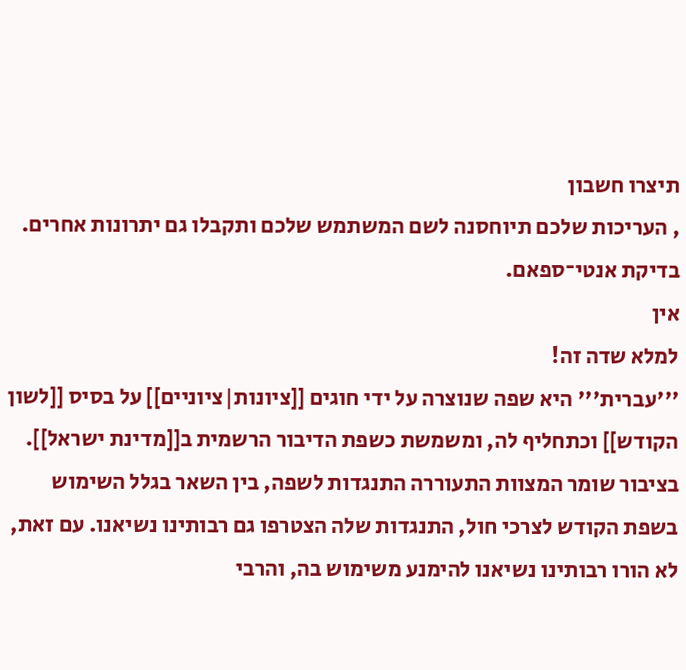תיצרו חשבון
, העריכות שלכם תיוחסנה לשם המשתמש שלכם ותקבלו גם יתרונות אחרים.
בדיקת אנטי־ספאם.
אין
למלא שדה זה!
'''עברית''' היא שפה שנוצרה על ידי חוגים [[ציונות|ציוניים]] על בסיס [[לשון הקודש]] וכתחליף לה, ומשמשת כשפת הדיבור הרשמית ב[[מדינת ישראל]]. בציבור שומר המצוות התעוררה התנגדות לשפה, בין השאר בגלל השימוש בשפת הקודש לצרכי חול, התנגדות שלה הצטרפו גם רבותינו נשיאנו. עם זאת, לא הורו רבותינו נשיאנו להימנע משימוש בה, והרבי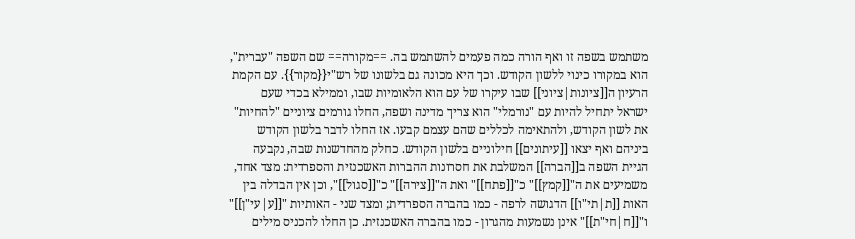משתמש בשפה זו ואף הורה כמה פעמים להשתמש בה. ==מקורה== שם השפה "עברית", הוא במקורו כינוי ללשון הקודש. וכך היא מכונה גם בלשונו של רש"י{{מקור}}. עם הקמת הרעיון ה[[ציונות|ציוני]] שבו עיקרו של עם הוא הלאומיות שבו, וממילא בכדי שעם ישראל יתחיל להיות עם "נורמלי" הוא צריך מדינה ושפה, החלו גורמים ציוניים "להחיות" את לשון הקודש, ולהתאימה לכללים שהם עצמם קבעו. אז החלו לדבר בלשון הקודש ביניהם ואף יצאו [[עיתונים]] חילוניים בלשון הקודש. כחלק מהחדשנות שבה, נקבעה הגיית השפה ב[[הברה]] המשלבת את חסרונות ההברות האשכנזית והספרדית: מצד אחד, משמיעים את ה"[[קמץ]]" כ"[[פתח]]" ואת ה"[[צירה]]" כ"[[סגול]]", וכן אין הבדלה בין האות [[ת|תי"ו]] הדגושה לרפה - כמו בהברה הספרדית; ומצד שני - האותיות "[[ע|עי"ן]]" ו"[[ח|חי"ת]]" אינן נשמעות מהגרון - כמו בהברה האשכנזית. כן החלו להכניס מילים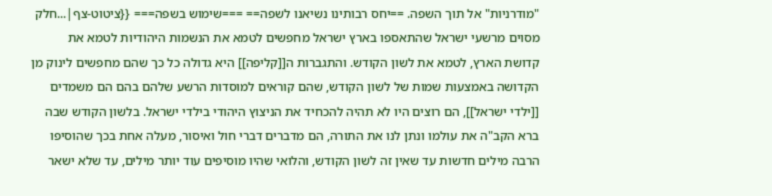"מודרניות" אל תוך השפה. ==יחס רבותינו נשיאנו לשפה== ===שימוש בשפה=== {{ציטוט-צף|...חלק מסוים מרשעי ישראל שהתאספו בארץ ישראל מחפשים לטמא את הנשמות היהודיות לטמא את קדושת הארץ, לטמא את לשון הקודש. והתגברות ה[[קליפה]] היא גדולה כל כך שהם מחפשים לינוק מן הקדושה באמצעות שמות של לשון הקודש, שהם קוראים למוסדות הרשע שלהם בהם הם משמדים [[ילדי ישראל]], הם רוצים היו לא תהיה להכחיד את הניצוץ היהודי בילדי ישראל. בלשון הקודש שבה ברא הקב"ה את עולמו ונתן לנו את התורה, הם מדברים דברי חול ואיסור, מעלה אחת בכך שהוסיפו הרבה מילים חדשות עד שאין זה לשון הקודש, והלואי שהיו מוסיפים עוד יותר מילים, עד שלא ישאר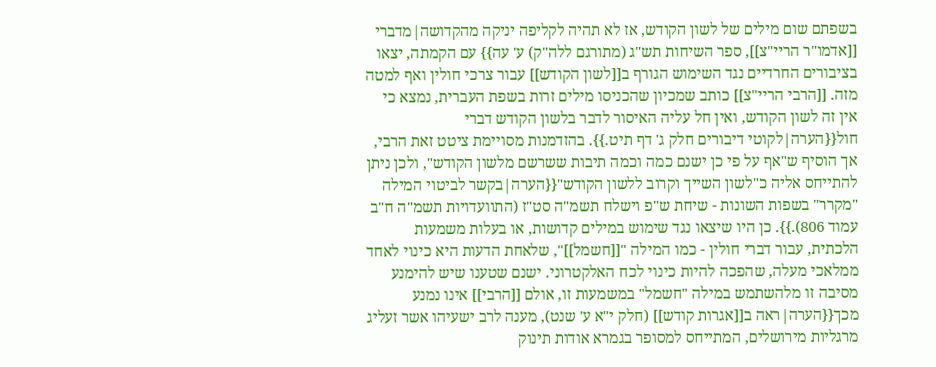בשפתם שום מילים של לשון הקודש, אז לא תהיה לקליפה יניקה מהקדושה|מדברי [[אדמו"ר הריי"צ]], ספר השיחות תש"ג (מתורגם ללה"ק) ע' עה}} עם הקמתה, יצאו בציבורים החרדיים נגד השימוש הגורף ב[[לשון הקודש]] עבור צרכי חולין ואף למטה מזה. [[הרבי הריי"צ]] כותב שמכיון שהכניסו מילים זרות בשפת העברית, נמצא כי אין זה לשון הקודש, ואין חל עליה האיסור לדבר בלשון הקודש דברי חול{{הערה|לקוטי דיבורים חלק ג' דף תיט.}}. בהזדמנות מסויימת ציטט זאת הרבי, אך הוסיף ש"אף על פי כן ישנם כמה וכמה תיבות ששרשם מלשון הקודש", ולכן ניתן להתייחס אליה כ"לשון השייך וקרוב ללשון הקודש"{{הערה|בקשר לביטוי המילה "מקרר" בשפות השונות - שיחת ש"פ וישלח תשמ"ה סט"ז (התוועדויות תשמ"ה ח"ב עמוד 806).}}. כן היו שיצאו נגד שימוש במילים קדושות, או בעלות משמעות הלכתית, עבור דברי חולין - כמו המילה "[[חשמל]]", שלאחת הדעות היא כינוי לאחד ממלאכי מעלה, שהפכה להיות כינוי לכח האלקטרוני. ישנם שטענו שיש להימנע מסיבה זו מלהשתמש במילה "חשמל" במשמעות זו, אולם [[הרבי]] אינו נמנע מכך{{הערה|ראה ב[[אגרות קודש]] (חלק י"א ע' שנט), מענה לרב ישעיהו אשר זעליג מרגליות מירושלים, המתייחס למסופר בגמרא אודות תינוק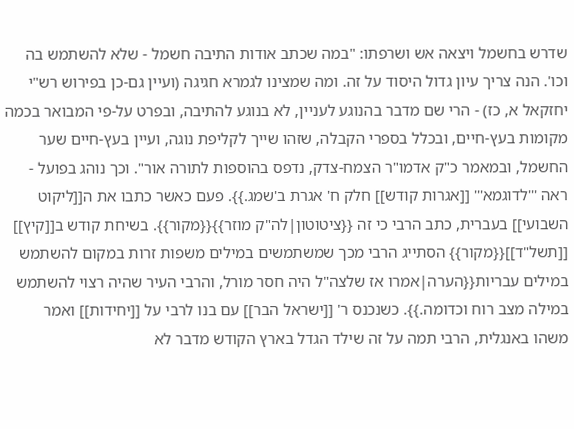שדרש בחשמל ויצאה אש ושרפתו: "במה שכתב אודות התיבה חשמל - שלא להשתמש בה וכו'. הנה צריך עיון גדול היסוד על זה. ומה שמצינו לגמרא חגיגה (ועיין גם-כן בפירוש רש"י יחזקאל א, כז) - הרי שם מדבר בהנוגע לעניין, לא בנוגע להתיבה, ובפרט על-פי המבואר בכמה מקומות בעץ-חיים, ובכלל בספרי הקבלה, שזהו שייך לקליפת נוגה, ועיין בעץ-חיים שער החשמל, ובמאמר כ"ק אדמו"ר הצמח-צדק, נדפס בהוספות לתורה אור". וכך נוהג בפועל - ראה '''לדוגמא''' [[אגרות קודש]] חלק ח' אגרת ב'שמג.}}. פעם כאשר כתבו את ה[[ליקוט השבועי]] בעברית, כתב הרבי כי זה {{ציטוטון|לה"ק מוזר}}{{מקור}}. בשיחת קודש ב[[קיץ]] [[תשל"ד]]{{מקור}} הסתייג הרבי מכך שמשתמשים במילים משפות זרות במקום להשתמש במילים עבריות{{הערה|אמרו אז שלצה"ל היה חסר מורל, והרבי העיר שהיה רצוי להשתמש במילה מצב רוח וכדומה.}}. כשנכנס ר' [[ישראל הבר]] עם בנו לרבי על [[יחידות]] ואמר משהו באנגלית, הרבי תמה על זה שילד הגדל בארץ הקודש מדבר לא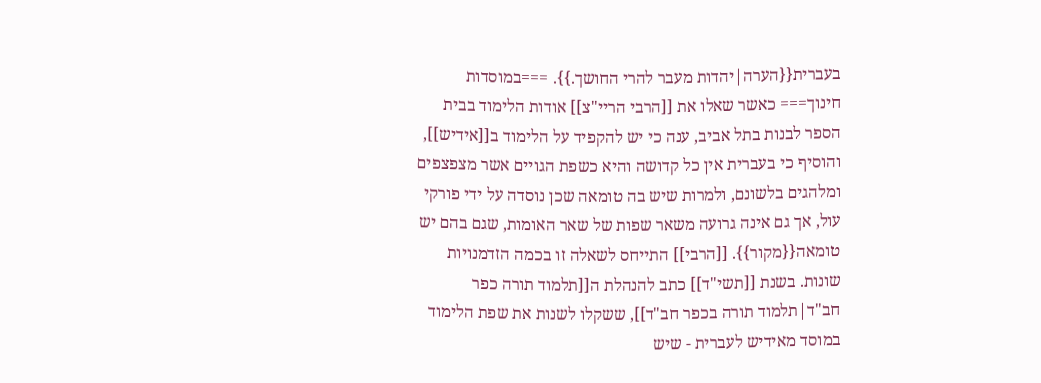בעברית{{הערה|יהדות מעבר להרי החושך.}}. ===במוסדות חינוך=== כאשר שאלו את [[הרבי הריי"צ]] אודות הלימוד בבית הספר לבנות בתל אביב, ענה כי יש להקפיד על הלימוד ב[[אידיש]], והוסיף כי בעברית אין כל קדושה והיא כשפת הגויים אשר מצפצפים ומלהגים בלשונם, ולמרות שיש בה טומאה שכן נוסדה על ידי פורקי עול, אך גם אינה גרועה משאר שפות של שאר האומות, שגם בהם יש טומאה{{מקור}}. [[הרבי]] התייחס לשאלה זו בכמה הזדמנויות שונות. בשנת [[תשי"ד]] כתב להנהלת ה[[תלמוד תורה כפר חב"ד|תלמוד תורה בכפר חב"ד]], ששקלו לשנות את שפת הלימוד במוסד מאידיש לעברית - שיש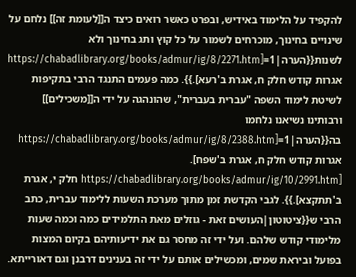להקפיד על הלימוד באידיש, ובפרט כאשר רואים כיצד ה[[לעומת זה]] נלחם על שינויים בחינוך, מוכרחים לשמור על כל קוץ ותג בחינוך ולא לשנות{{הערה|1=[https://chabadlibrary.org/books/admur/ig/8/2271.htm אגרות קודש חלק ח, אגרת ב'רעא].}}. כמה פעמים התנגד הרבי בתקיפות לשיטת לימוד השפה "עברית בעברית", שהונהגה על ידי ה[[משכילים]] ורבותינו נשיאנו נלחמו בה{{הערה|1=[https://chabadlibrary.org/books/admur/ig/8/2388.htm אגרות קודש חלק ח, אגרת ב'שפח]. [https://chabadlibrary.org/books/admur/ig/10/2991.htm חלק י, אגרת ב'תתקצא].}}. לגבי הקדשת זמן מתוך מערכת השעות ללימוד עברית, כתב הרבי ש{{ציטוטון|העושים זאת - גוזלים מאת התלמידים כמה וכמה שעות מלימודי קודש שלהם. ועל ידי זה מחסר גם את ידיעותיהם בקיום המצות בפועל וביראת שמים, ומכשילים אותם על ידי זה בענינים דרבנן וגם דאורייתא.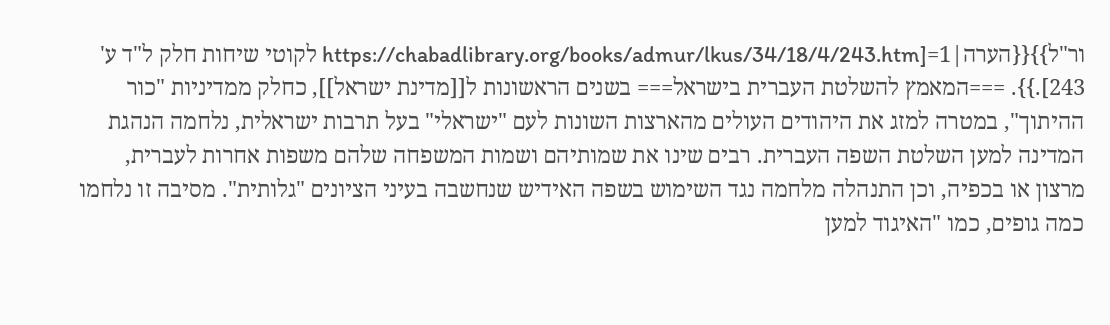ור"ל}}{{הערה|1=[https://chabadlibrary.org/books/admur/lkus/34/18/4/243.htm לקוטי שיחות חלק ל"ד ע' 243].}}. ===המאמץ להשלטת העברית בישראל=== בשנים הראשונות ל[[מדינת ישראל]], כחלק ממדיניות "כור ההיתוך", במטרה למזג את היהודים העולים מהארצות השונות לעם "ישראלי" בעל תרבות ישראלית, נלחמה הנהגת המדינה למען השלטת השפה העברית. רבים שינו את שמותיהם ושמות המשפחה שלהם משפות אחרות לעברית, מרצון או בכפיה, וכן התנהלה מלחמה נגד השימוש בשפה האידיש שנחשבה בעיני הציונים "גלותית". מסיבה זו נלחמו כמה גופים, כמו "האיגוד למען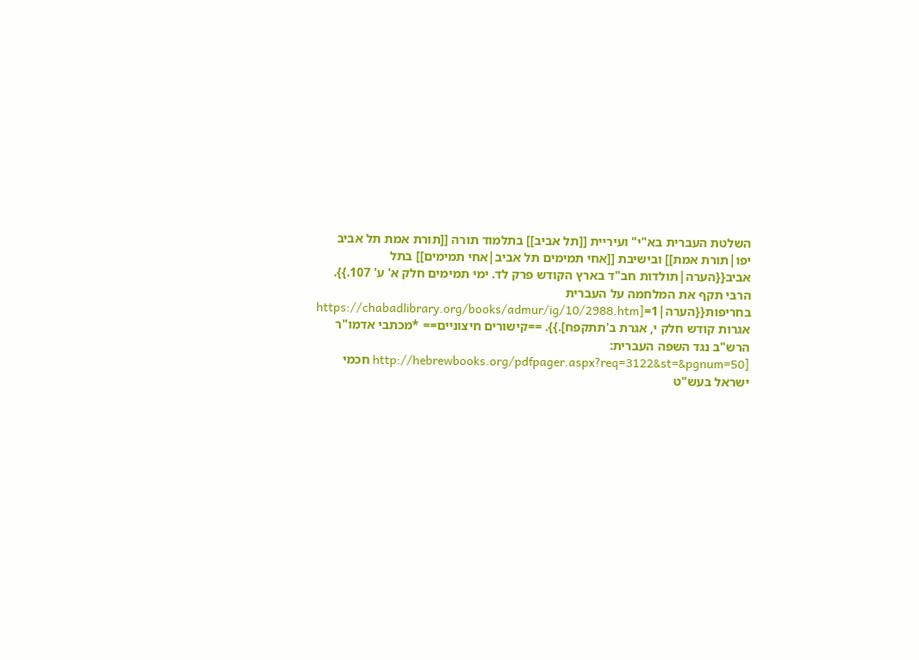השלטת העברית בא"י" ועיריית [[תל אביב]] בתלמוד תורה [[תורת אמת תל אביב יפו|תורת אמת]] ובישיבת [[אחי תמימים תל אביב|אחי תמימים]] בתל אביב{{הערה|תולדות חב"ד בארץ הקודש פרק לד. ימי תמימים חלק א' ע' 107.}}. הרבי תקף את המלחמה על העברית בחריפות{{הערה|1=[https://chabadlibrary.org/books/admur/ig/10/2988.htm אגרות קודש חלק י, אגרת ב'תתקפח].}}. ==קישורים חיצוניים== *מכתבי אדמו"ר הרש"ב נגד השפה העברית: [http://hebrewbooks.org/pdfpager.aspx?req=3122&st=&pgnum=50 חכמי ישראל בעש"ט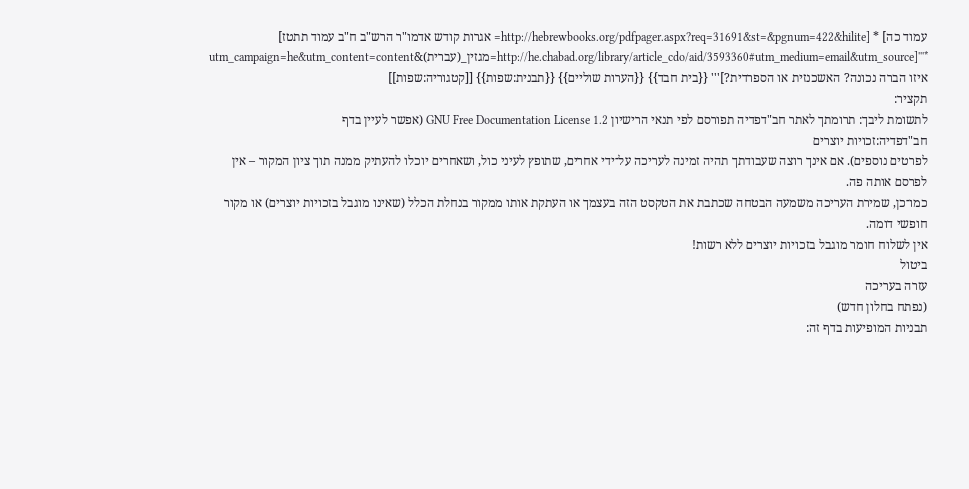עמוד כה] * [http://hebrewbooks.org/pdfpager.aspx?req=31691&st=&pgnum=422&hilite= אגרות קודש אדמו"ר הרש"ב ח"ב עמוד תתטז] *'''[http://he.chabad.org/library/article_cdo/aid/3593360#utm_medium=email&utm_source=מגזין_(עברית)&utm_campaign=he&utm_content=content איזו הברה נכונה? האשכנזית או הספרדית?]''' {{בית חבד}} {{הערות שוליים}} {{תבנית:שפות}} [[קטגוריה:שפות]]
תקציר:
לתשומת ליבך: תרומתך לאתר חב"דפדיה תפורסם לפי תנאי הרישיון GNU Free Documentation License 1.2 (אפשר לעיין בדף
חב"דפדיה:זכויות יוצרים
לפרטים נוספים). אם אינך רוצה שעבודתך תהיה זמינה לעריכה על־ידי אחרים, שתופץ לעיני כול, ושאחרים יוכלו להעתיק ממנה תוך ציון המקור – אין לפרסם אותה פה.
כמו־כן, שמירת העריכה משמעה הבטחה שכתבת את הטקסט הזה בעצמך או העתקת אותו ממקור בנחלת הכלל (שאינו מוגבל בזכויות יוצרים) או מקור חופשי דומה.
אין לשלוח חומר מוגבל בזכויות יוצרים ללא רשות!
ביטול
עזרה בעריכה
(נפתח בחלון חדש)
תבניות המופיעות בדף זה: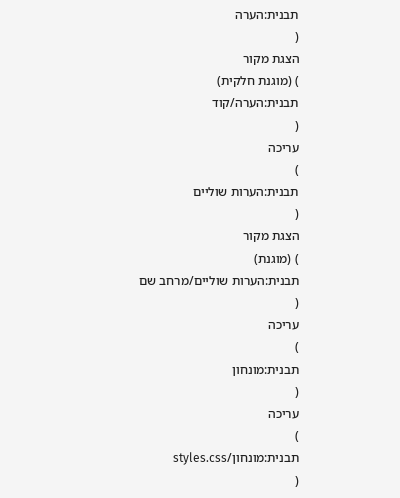תבנית:הערה
(
הצגת מקור
) (מוגנת חלקית)
תבנית:הערה/קוד
(
עריכה
)
תבנית:הערות שוליים
(
הצגת מקור
) (מוגנת)
תבנית:הערות שוליים/מרחב שם
(
עריכה
)
תבנית:מונחון
(
עריכה
)
תבנית:מונחון/styles.css
(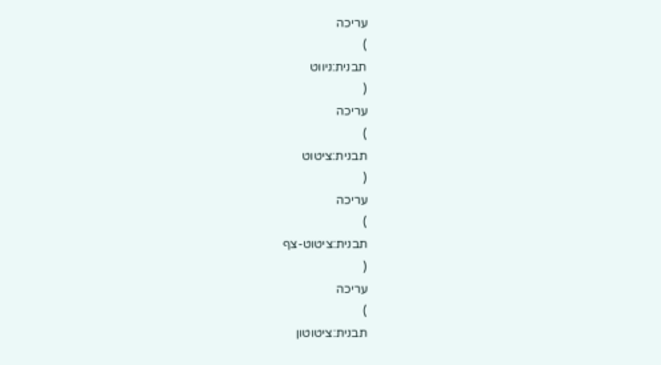עריכה
)
תבנית:ניווט
(
עריכה
)
תבנית:ציטוט
(
עריכה
)
תבנית:ציטוט-צף
(
עריכה
)
תבנית:ציטוטון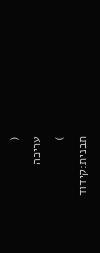(
עריכה
)
תבנית:קידוד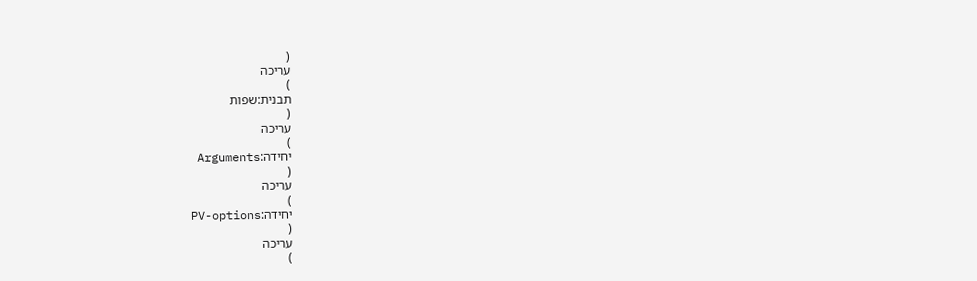(
עריכה
)
תבנית:שפות
(
עריכה
)
יחידה:Arguments
(
עריכה
)
יחידה:PV-options
(
עריכה
)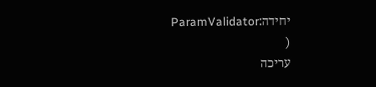יחידה:ParamValidator
(
עריכה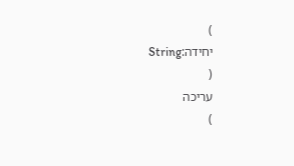)
יחידה:String
(
עריכה
)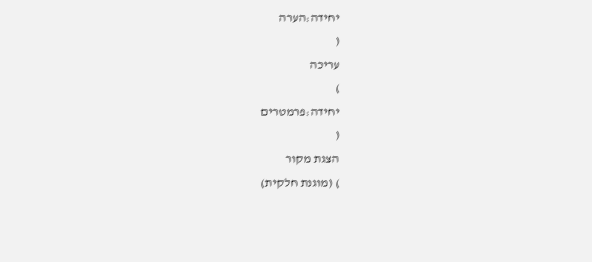יחידה:הערה
(
עריכה
)
יחידה:פרמטרים
(
הצגת מקור
) (מוגנת חלקית)